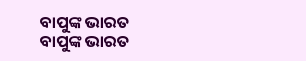ବାପୁଙ୍କ ଭାରତ
ବାପୁଙ୍କ ଭାରତ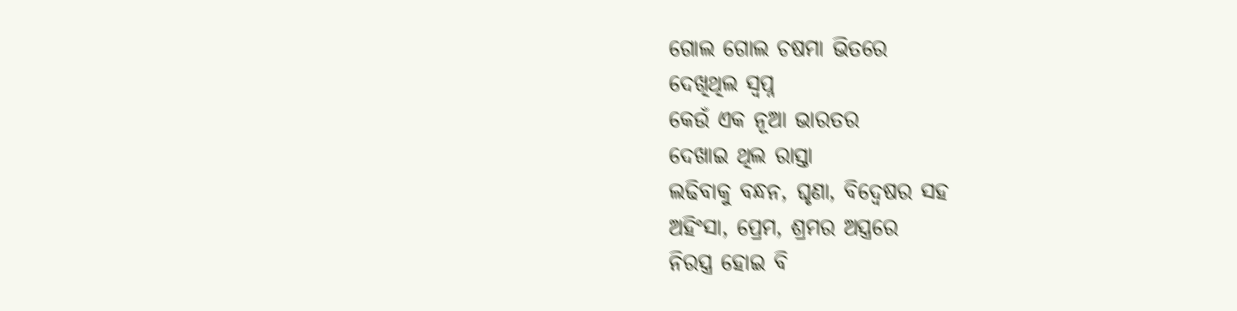ଗୋଲ ଗୋଲ ଚଷମା ଭିତରେ
ଦେଖିଥିଲ ସ୍ବପ୍ନ
କେଉଁ ଏକ ନୂଆ ଭାରତର
ଦେଖାଇ ଥିଲ ରାସ୍ତା
ଲଢିବାକୁ ବନ୍ଧନ, ଘୃଣା, ବିଦ୍ବେଷର ସହ
ଅହିଂସା, ପ୍ରେମ, ଶ୍ରମର ଅସ୍ତ୍ରରେ
ନିରସ୍ତ୍ର ହୋଇ ବି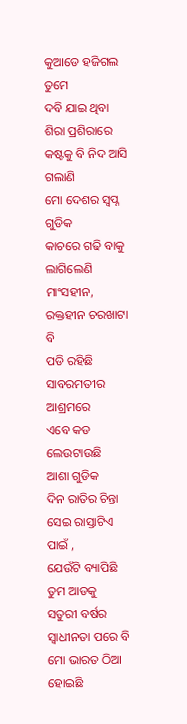କୁଆଡେ ହଜିଗଲ ତୁମେ
ଦବି ଯାଇ ଥିବା ଶିରା ପ୍ରଶିରାରେ
କଷ୍ଟକୁ ବି ନିଦ ଆସି ଗଲାଣି
ମୋ ଦେଶର ସ୍ବପ୍ନ ଗୁଡିକ
କାଚରେ ଗଢି ବାକୁ ଲାଗିଲେଣି
ମାଂସହୀନ, ରକ୍ତହୀନ ଚରଖାଟା ବି
ପଡି ରହିଛି ସାବରମତୀର ଆଶ୍ରମରେ
ଏବେ କଡ ଲେଉଟାଉଛି
ଆଶା ଗୁଡିକ
ଦିନ ରାତିର ଚିନ୍ତା
ସେଇ ରାସ୍ତାଟିଏ ପାଇଁ ,
ଯେଉଁଟି ବ୍ୟାପିଛି ତୁମ ଆଡକୁ
ସତୁରୀ ବର୍ଷର ସ୍ବାଧୀନତା ପରେ ବି
ମୋ ଭାରତ ଠିଆ ହୋଇଛି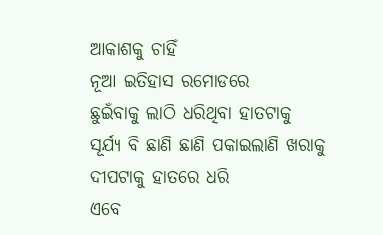ଆକାଶକୁ ଚାହିଁ
ନୂଆ ଇତିହାସ ରମୋଡରେ
ଛୁଇଁବାକୁ ଲାଠି ଧରିଥିବା ହାତଟାକୁ
ସୂର୍ଯ୍ୟ ବି ଛାଣି ଛାଣି ପକାଇଲାଣି ଖରାକୁ
ଦୀପଟାକୁ ହାତରେ ଧରି
ଏବେ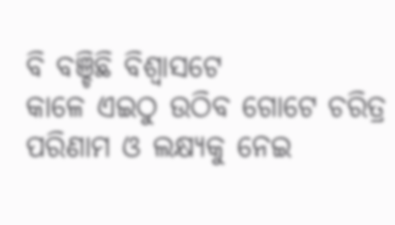ବି ବଞ୍ଚିଛି ବିଶ୍ବାସଟେ
କାଳେ ଏଇଠୁ ଉଠିବ ଗୋଟେ ଚରିତ୍ର
ପରିଣାମ ଓ ଲକ୍ଷ୍ୟକୁ ନେଇ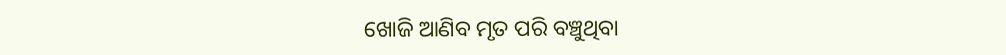ଖୋଜି ଆଣିବ ମୃତ ପରି ବଞ୍ଚୁଥିବା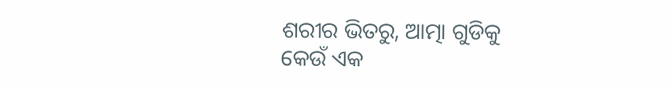ଶରୀର ଭିତରୁ, ଆତ୍ମା ଗୁଡିକୁ
କେଉଁ ଏକ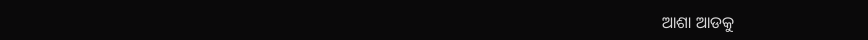ଆଶା ଆଡକୁ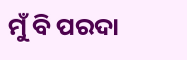ମୁଁ ବି ପରଦା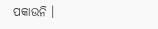ପକାଉନି ।